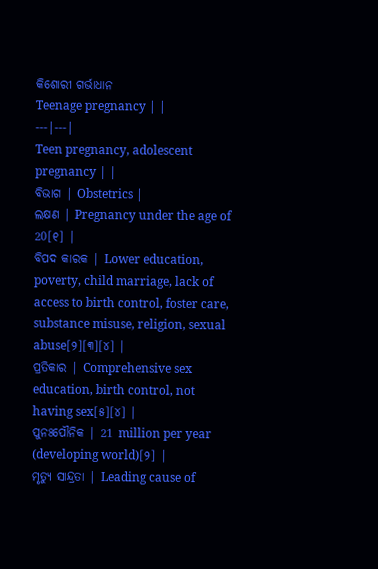କିଶୋରୀ ଗର୍ଭାଧାନ
Teenage pregnancy | |
---|---|
Teen pregnancy, adolescent pregnancy | |
ବିଭାଗ | Obstetrics |
ଲକ୍ଷଣ | Pregnancy under the age of 20[୧] |
ବିପଦ କାରକ | Lower education, poverty, child marriage, lack of access to birth control, foster care, substance misuse, religion, sexual abuse[୨][୩][୪] |
ପ୍ରତିକାର | Comprehensive sex education, birth control, not having sex[୫][୪] |
ପୁନଃପୌନିକ | 21 million per year (developing world)[୨] |
ମୃତ୍ୟୁ ସାନ୍ଦ୍ରତା | Leading cause of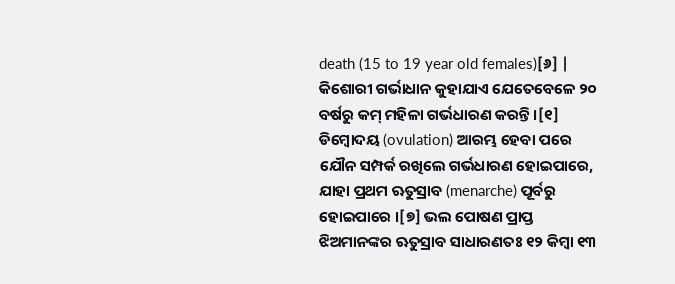death (15 to 19 year old females)[୬] |
କିଶୋରୀ ଗର୍ଭାଧାନ କୁହାଯାଏ ଯେତେବେଳେ ୨୦ ବର୍ଷରୁ କମ୍ ମହିଳା ଗର୍ଭଧାରଣ କରନ୍ତି ।[୧] ଡିମ୍ବୋଦୟ (ovulation) ଆରମ୍ଭ ହେବା ପରେ ଯୌନ ସମ୍ପର୍କ ରଖିଲେ ଗର୍ଭଧାରଣ ହୋଇପାରେ, ଯାହା ପ୍ରଥମ ଋତୁସ୍ରାବ (menarche) ପୂର୍ବରୁ ହୋଇପାରେ ।[୭] ଭଲ ପୋଷଣ ପ୍ରାପ୍ତ ଝିଅମାନଙ୍କର ଋତୁସ୍ରାବ ସାଧାରଣତଃ ୧୨ କିମ୍ବା ୧୩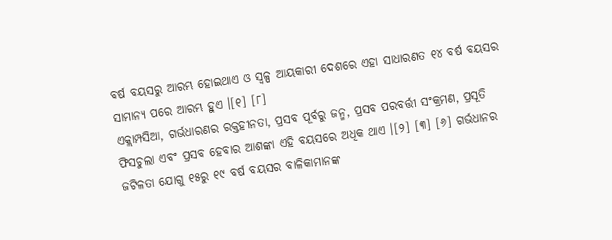ବର୍ଷ ବୟସରୁ ଆରମ୍ଭ ହୋଇଥାଏ ଓ ସ୍ୱଳ୍ପ ଆୟକାରୀ ଦେଶରେ ଏହା ସାଧାରଣତ ୧୪ ବର୍ଷ ବୟସର ସାମାନ୍ୟ ପରେ ଆରମ୍ଭ ହୁଏ ।[୧] [୮]
ଏକ୍ଲାମ୍ପସିଆ, ଗର୍ଭଧାରଣର ରକ୍ତହୀନତା, ପ୍ରସବ ପୂର୍ବରୁ ଜନ୍ମ, ପ୍ରସବ ପରବର୍ତ୍ତୀ ସଂକ୍ରମଣ, ପ୍ରସୂତି ଫିସଚୁଲା ଏବଂ ପ୍ରସବ ହେବାର ଆଶଙ୍କା ଏହି ବୟସରେ ଅଧିକ ଥାଏ ।[୨] [୩] [୬] ଗର୍ଭଧାନର ଜଟିଳତା ଯୋଗୁ ୧୫ରୁ ୧୯ ବର୍ଷ ବୟସର ବାଳିକାମାନଙ୍କ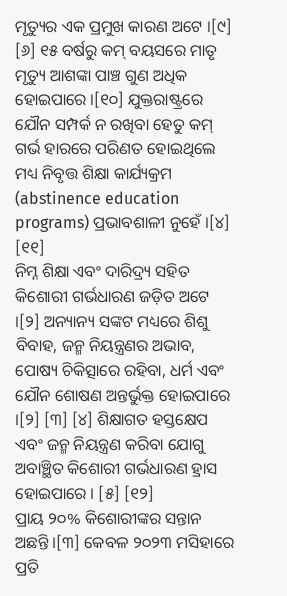ମୃତ୍ୟୁର ଏକ ପ୍ରମୁଖ କାରଣ ଅଟେ ।[୯] [୬] ୧୫ ବର୍ଷରୁ କମ୍ ବୟସରେ ମାତୃ ମୃତ୍ୟୁ ଆଶଙ୍କା ପାଞ୍ଚ ଗୁଣ ଅଧିକ ହୋଇପାରେ ।[୧୦] ଯୁକ୍ତରାଷ୍ଟ୍ରରେ ଯୌନ ସମ୍ପର୍କ ନ ରଖିବା ହେତୁ କମ୍ ଗର୍ଭ ହାରରେ ପରିଣତ ହୋଇଥିଲେ ମଧ୍ୟ ନିବୃତ୍ତ ଶିକ୍ଷା କାର୍ଯ୍ୟକ୍ରମ (abstinence education programs) ପ୍ରଭାବଶାଳୀ ନୁହେଁ ।[୪] [୧୧]
ନିମ୍ନ ଶିକ୍ଷା ଏବଂ ଦାରିଦ୍ର୍ୟ ସହିତ କିଶୋରୀ ଗର୍ଭଧାରଣ ଜଡ଼ିତ ଅଟେ ।[୨] ଅନ୍ୟାନ୍ୟ ସଙ୍କଟ ମଧ୍ୟରେ ଶିଶୁ ବିବାହ, ଜନ୍ମ ନିୟନ୍ତ୍ରଣର ଅଭାବ, ପୋଷ୍ୟ ଚିକିତ୍ସାରେ ରହିବା, ଧର୍ମ ଏବଂ ଯୌନ ଶୋଷଣ ଅନ୍ତର୍ଭୁକ୍ତ ହୋଇପାରେ ।[୨] [୩] [୪] ଶିକ୍ଷାଗତ ହସ୍ତକ୍ଷେପ ଏବଂ ଜନ୍ମ ନିୟନ୍ତ୍ରଣ କରିବା ଯୋଗୁ ଅବାଞ୍ଛିତ କିଶୋରୀ ଗର୍ଭଧାରଣ ହ୍ରାସ ହୋଇପାରେ । [୫] [୧୨]
ପ୍ରାୟ ୨୦% କିଶୋରୀଙ୍କର ସନ୍ତାନ ଅଛନ୍ତି ।[୩] କେବଳ ୨୦୨୩ ମସିହାରେ ପ୍ରତି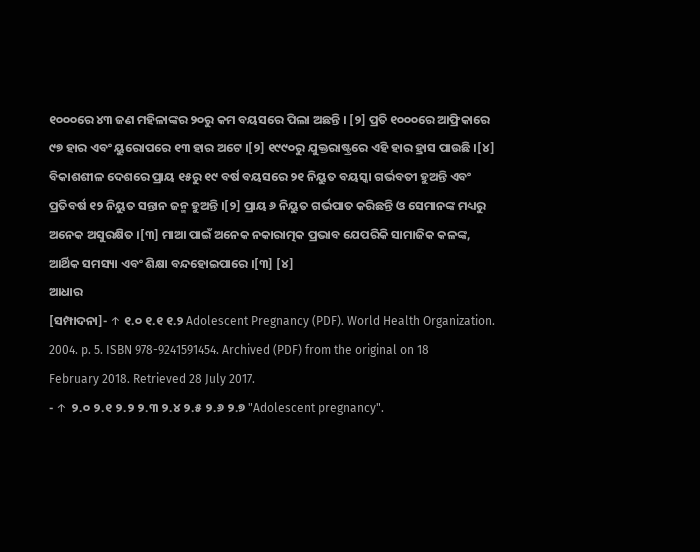୧୦୦୦ରେ ୪୩ ଜଣ ମହିଳାଙ୍କର ୨୦ରୁ କମ ବୟସରେ ପିଲା ଅଛନ୍ତି । [୨] ପ୍ରତି ୧୦୦୦ରେ ଆଫ୍ରିକାରେ ୯୭ ହାର ଏବଂ ୟୁରୋପରେ ୧୩ ହାର ଅଟେ ।[୨] ୧୯୯୦ରୁ ଯୁକ୍ତରାଷ୍ଟ୍ରରେ ଏହି ହାର ହ୍ରାସ ପାଉଛି ।[୪] ବିକାଶଶୀଳ ଦେଶରେ ପ୍ରାୟ ୧୫ରୁ ୧୯ ବର୍ଷ ବୟସରେ ୨୧ ନିୟୁତ ବୟସ୍କା ଗର୍ଭବତୀ ହୁଅନ୍ତି ଏବଂ ପ୍ରତିବର୍ଷ ୧୨ ନିୟୁତ ସନ୍ତାନ ଜନ୍ମ ହୁଅନ୍ତି ।[୨] ପ୍ରାୟ ୬ ନିୟୁତ ଗର୍ଭପାତ କରିଛନ୍ତି ଓ ସେମାନଙ୍କ ମଧ୍ୟରୁ ଅନେକ ଅସୁରକ୍ଷିତ ।[୩] ମାଆ ପାଇଁ ଅନେକ ନକାରାତ୍ମକ ପ୍ରଭାବ ଯେପରିକି ସାମାଜିକ କଳଙ୍କ, ଆର୍ଥିକ ସମସ୍ୟା ଏବଂ ଶିକ୍ଷା ବନ୍ଦହୋଇପାରେ ।[୩] [୪]
ଆଧାର
[ସମ୍ପାଦନା]- ↑ ୧.୦ ୧.୧ ୧.୨ Adolescent Pregnancy (PDF). World Health Organization. 2004. p. 5. ISBN 978-9241591454. Archived (PDF) from the original on 18 February 2018. Retrieved 28 July 2017.
- ↑ ୨.୦ ୨.୧ ୨.୨ ୨.୩ ୨.୪ ୨.୫ ୨.୬ ୨.୭ "Adolescent pregnancy".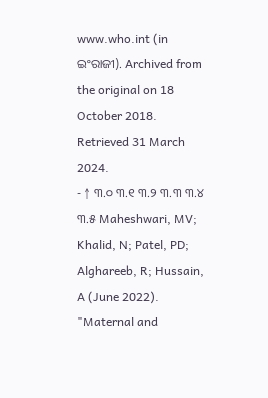www.who.int (in ଇଂରାଜୀ). Archived from the original on 18 October 2018. Retrieved 31 March 2024.
- ↑ ୩.୦ ୩.୧ ୩.୨ ୩.୩ ୩.୪ ୩.୫ Maheshwari, MV; Khalid, N; Patel, PD; Alghareeb, R; Hussain, A (June 2022). "Maternal and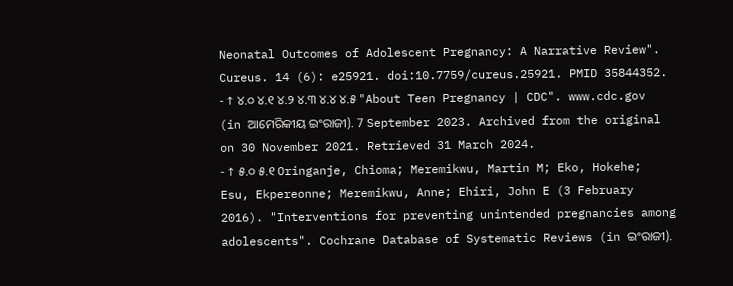Neonatal Outcomes of Adolescent Pregnancy: A Narrative Review". Cureus. 14 (6): e25921. doi:10.7759/cureus.25921. PMID 35844352.
- ↑ ୪.୦ ୪.୧ ୪.୨ ୪.୩ ୪.୪ ୪.୫ "About Teen Pregnancy | CDC". www.cdc.gov (in ଆମେରିକୀୟ ଇଂରାଜୀ). 7 September 2023. Archived from the original on 30 November 2021. Retrieved 31 March 2024.
- ↑ ୫.୦ ୫.୧ Oringanje, Chioma; Meremikwu, Martin M; Eko, Hokehe; Esu, Ekpereonne; Meremikwu, Anne; Ehiri, John E (3 February 2016). "Interventions for preventing unintended pregnancies among adolescents". Cochrane Database of Systematic Reviews (in ଇଂରାଜୀ).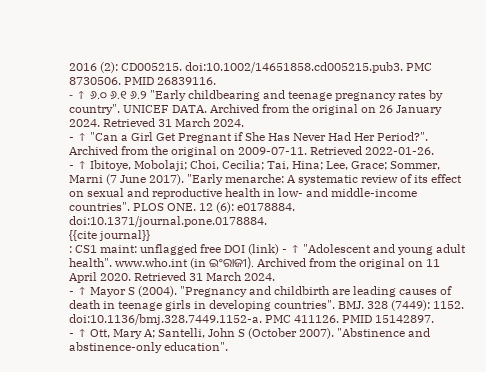2016 (2): CD005215. doi:10.1002/14651858.cd005215.pub3. PMC 8730506. PMID 26839116.
- ↑ ୬.୦ ୬.୧ ୬.୨ "Early childbearing and teenage pregnancy rates by country". UNICEF DATA. Archived from the original on 26 January 2024. Retrieved 31 March 2024.
- ↑ "Can a Girl Get Pregnant if She Has Never Had Her Period?". Archived from the original on 2009-07-11. Retrieved 2022-01-26.
- ↑ Ibitoye, Mobolaji; Choi, Cecilia; Tai, Hina; Lee, Grace; Sommer, Marni (7 June 2017). "Early menarche: A systematic review of its effect on sexual and reproductive health in low- and middle-income countries". PLOS ONE. 12 (6): e0178884. doi:10.1371/journal.pone.0178884.
{{cite journal}}
: CS1 maint: unflagged free DOI (link) - ↑ "Adolescent and young adult health". www.who.int (in ଇଂରାଜୀ). Archived from the original on 11 April 2020. Retrieved 31 March 2024.
- ↑ Mayor S (2004). "Pregnancy and childbirth are leading causes of death in teenage girls in developing countries". BMJ. 328 (7449): 1152. doi:10.1136/bmj.328.7449.1152-a. PMC 411126. PMID 15142897.
- ↑ Ott, Mary A; Santelli, John S (October 2007). "Abstinence and abstinence-only education".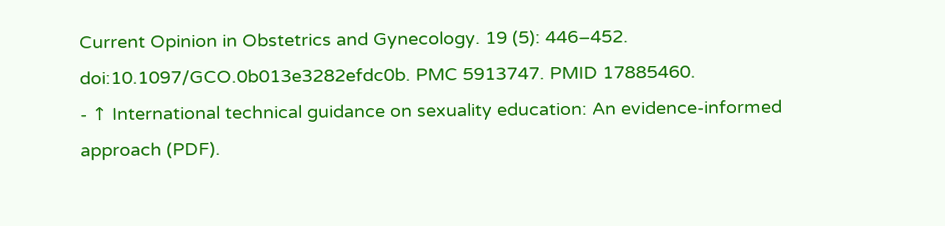Current Opinion in Obstetrics and Gynecology. 19 (5): 446–452. doi:10.1097/GCO.0b013e3282efdc0b. PMC 5913747. PMID 17885460.
- ↑ International technical guidance on sexuality education: An evidence-informed approach (PDF).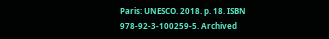Paris: UNESCO. 2018. p. 18. ISBN 978-92-3-100259-5. Archived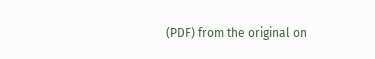(PDF) from the original on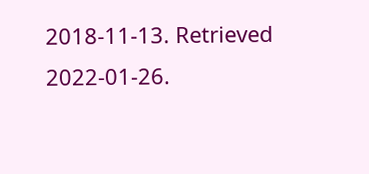2018-11-13. Retrieved 2022-01-26.